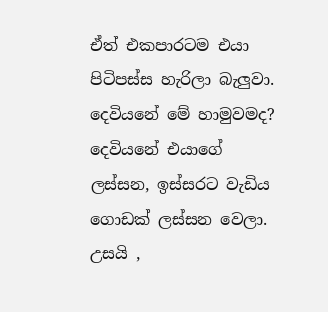ඒත් එකපාරටම එයා පිටිපස්ස හැරිලා බැලුවා. දෙවියනේ මේ හාමුවමද? දෙවියනේ එයාගේ ලස්සන, ඉස්සරට වැඩිය ගොඩක් ලස්සන වෙලා. උසයි ,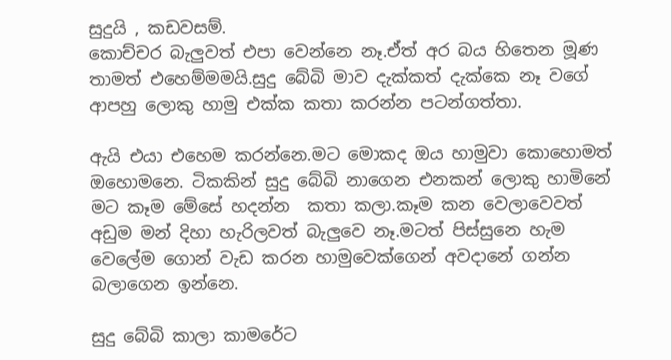සුදුයි , කඩවසම්.
කොච්චර බැලුවත් එපා වෙන්නෙ නෑ.ඒත් අර බය හිතෙන මූණ තාමත් එහෙම්මමයි.සුදු බේබි මාව දැක්කත් දැක්කෙ නෑ වගේ ආපහු ලොකු හාමු එක්ක කතා කරන්න පටන්ගත්තා.

ඇයි එයා එහෙම කරන්නෙ.මට මොකද ඔය හාමුවා කොහොමත් ඔහොමනෙ. ටිකකින් සුදු බේබි නාගෙන එනකන් ලොකු හාමිනේ මට කෑම මේසේ හදන්න  කතා කලා.කෑම කන වෙලාවෙවත් අඩුම මන් දිහා හැරිලවත් බැලුවෙ නෑ.මටත් පිස්සුනෙ හැම වෙලේම ගොන් වැඩ කරන හාමුවෙක්ගෙන් අවදානේ ගන්න බලාගෙන ඉන්නෙ.

සුදු බේබි කාලා කාමරේට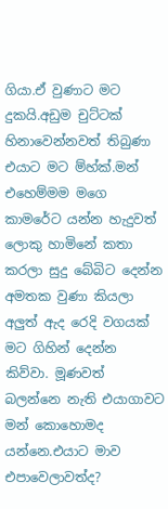ගියා.ඒ වුණාට මට දුකයි.අඩුම චුට්ටක් හිනාවෙන්නවත් තිබුණා එයාට මට ම්හ්ක්.මන් එහෙම්මම මගෙ කාමරේට යන්න හැදුවත් ලොකු හාමිනේ කතා කරලා සුදු බේබිට දෙන්න අමතක වුණා කියලා අලුත් ඇද රෙදි වගයක් මට ගිහින් දෙන්න කිව්වා. මූණවත් බලන්නෙ නැති එයාගාවට මන් කොහොමද යන්නෙ.එයාට මාව එපාවෙලාවත්ද?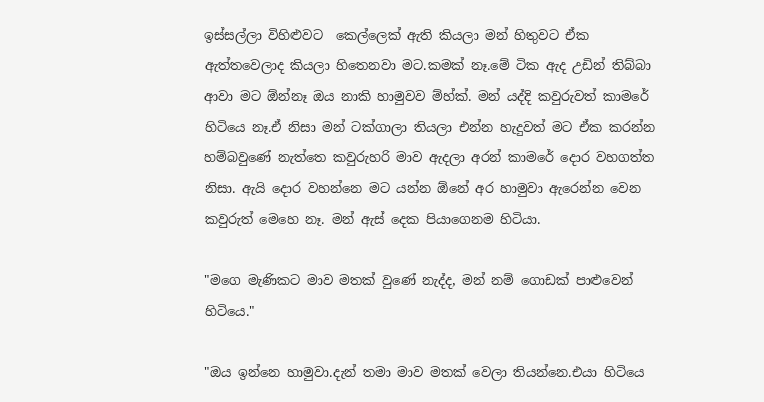ඉස්සල්ලා විහිළුවට  කෙල්ලෙක් ඇති කියලා මන් හිතුවට ඒක ඇත්තවෙලාද කියලා හිතෙනවා මට.කමක් නෑ.මේ ටික ඇද උඩින් තිබ්බා ආවා මට ඕන්නෑ ඔය නාකි හාමුවව ම්හ්ක්. මන් යද්දි කවුරුවත් කාමරේ හිටියෙ නෑ.ඒ නිසා මන් ටක්ගාලා තියලා එන්න හැදුවත් මට ඒක කරන්න හම්බවුණේ නැත්තෙ කවුරුහරි මාව ඇදලා අරන් කාමරේ දොර වහගත්ත නිසා. ඇයි දොර වහන්නෙ මට යන්න ඕනේ අර හාමුවා ඇරෙන්න වෙන කවුරුත් මෙහෙ නෑ. මන් ඇස් දෙක පියාගෙනම හිටියා.

"මගෙ මැණිකට මාව මතක් වුණේ නැද්ද, මන් නම් ගොඩක් පාළුවෙන් හිටියෙ."

"ඔය ඉන්නෙ හාමුවා.දැන් තමා මාව මතක් වෙලා තියන්නෙ.එයා හිටියෙ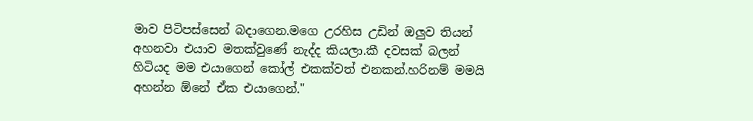මාව පිටිපස්සෙන් බදාගෙන.මගෙ උරහිස උඩින් ඔලුව තියන් අහනවා එයාව මතක්වුණේ නැද්ද කියලා.කී දවසක් බලන් හිටියද මම එයාගෙන් කෝල් එකක්වත් එනකන්.හරිනම් මමයි අහන්න ඕනේ ඒක එයාගෙන්."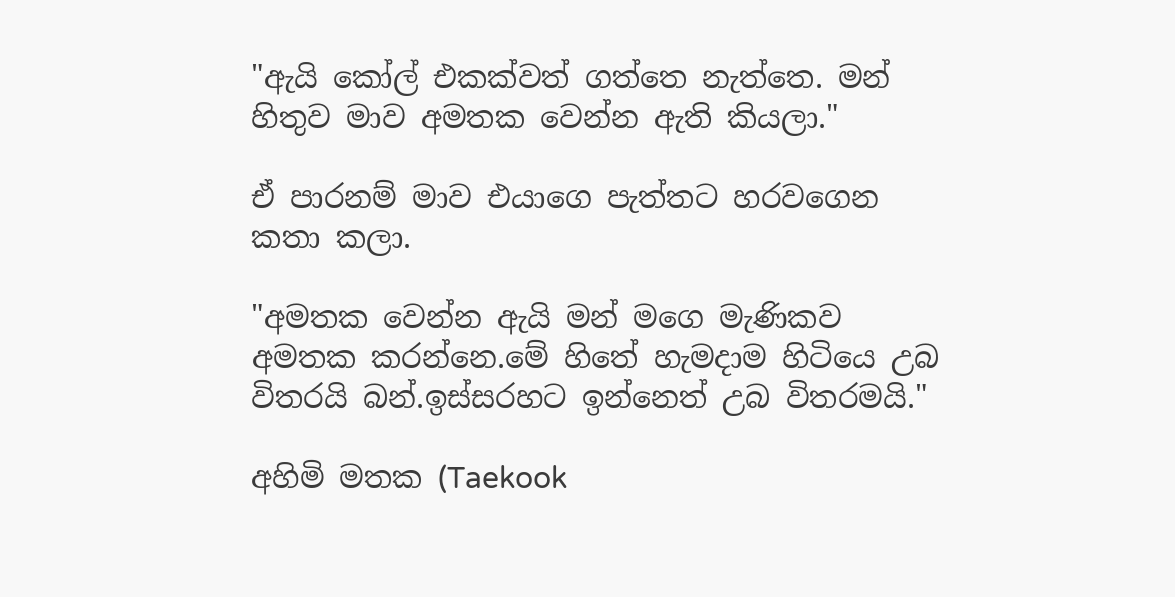"ඇයි කෝල් එකක්වත් ගත්තෙ නැත්තෙ. මන් හිතුව මාව අමතක වෙන්න ඇති කියලා."

ඒ පාරනම් මාව එයාගෙ පැත්තට හරවගෙන කතා කලා.

"අමතක වෙන්න ඇයි මන් මගෙ මැණිකව අමතක කරන්නෙ.මේ හිතේ හැමදාම හිටියෙ උබ විතරයි බන්.ඉස්සරහට ඉන්නෙත් උබ විතරමයි."

අහිමි මතක (Taekook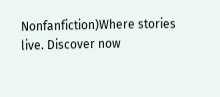Nonfanfiction)Where stories live. Discover now